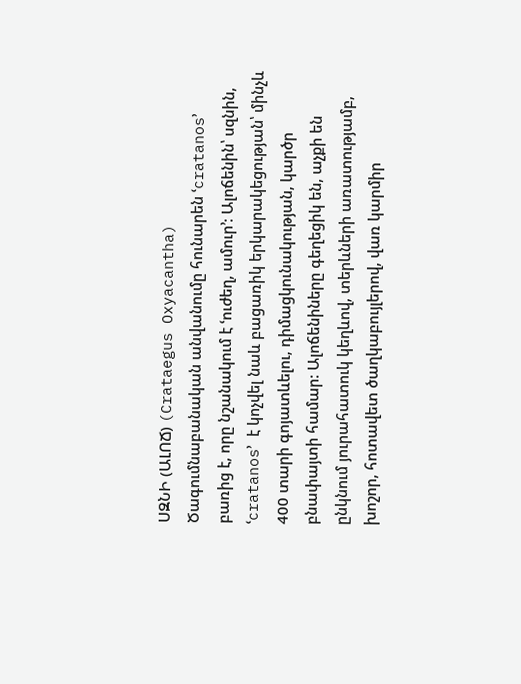ՍԶՆԻ (ԱԼՈՃ) (Crataegus Oxyacantha)
Ծագումնաբանական անվանումը հունարեն ՙcratanos՚ բառից է, որը նշանակում է ՙուժեղ, ամուր՚: Ալոճենին՝ սզնին, ՙcratanos՚ է կոչվել նաև բացառիկ երկարակեցության՝ մինչև 400 տարի գոյատևելու, դիմացկունակության, կարծր բնափայտի համար: Ալոճենիները գեղեցիկ են, աչքի են ընկնում յուրահատուկ կեղևով, տերևների առատությամբ, խոշոր, հոտավետ ծաղկաբույլերով, վառ կարմիր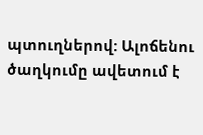պտուղներով: Ալոճենու ծաղկումը ավետում է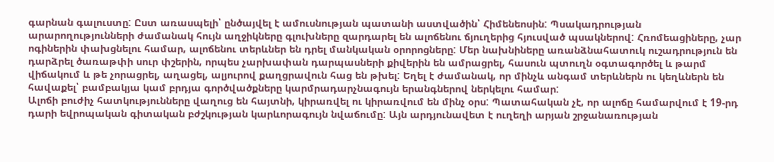գարնան գալուստը: Ըստ առասպելի՝ ընծայվել է ամուսնության պատանի աստվածին՝ Հիմենեոսին: Պսակադրության արարողությունների ժամանակ հույն աղջիկները գլուխները զարդարել են ալոճենու ճյուղերից հյուսված պսակներով: Հռոմեացիները, չար ոգիներին փախցնելու համար, ալոճենու տերևներ են դրել մանկական օրորոցները: Մեր նախնիները առանձնահատուկ ուշադրություն են դարձրել ծառաթփի սուր փշերին, որպես չարխափան դարպասների քիվերին են ամրացրել, հասուն պտուղն օգտագործել և թարմ վիճակում և թե չորացրել, աղացել, ալյուրով քաղցրավուն հաց են թխել: Եղել է ժամանակ, որ մինչև անգամ տերևներն ու կեղևներն են հավաքել՝ բամբակյա կամ բրդյա գործվածքները կարմրադարչնագույն երանգներով ներկելու համար:
Ալոճի բուժիչ հատկությունները վաղուց են հայտնի, կիրառվել ու կիրառվում են մինչ օրս: Պատահական չէ, որ ալոճը համարվում է 19-րդ դարի եվրոպական գիտական բժշկության կարևորագույն նվաճումը: Այն արդյունավետ է ուղեղի արյան շրջանառության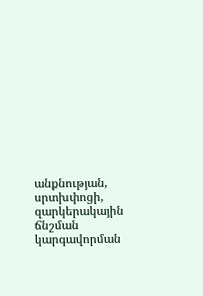անքնության, սրտխփոցի, զարկերակային ճնշման կարգավորման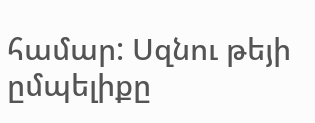համար: Սզնու թեյի ըմպելիքը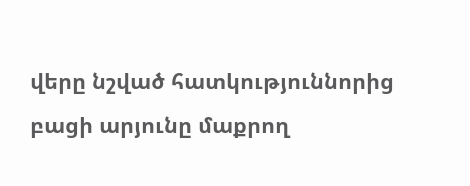վերը նշված հատկություննորից բացի արյունը մաքրող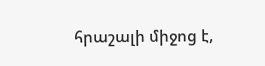հրաշալի միջոց է,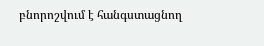բնորոշվում է հանգստացնող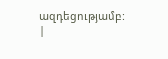ազդեցությամբ:
|